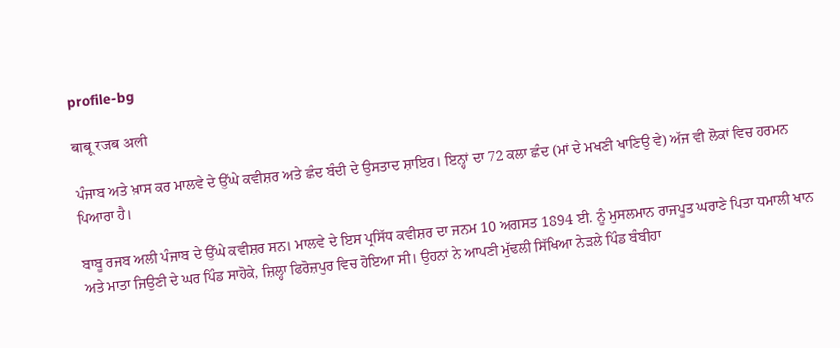profile-bg

बाबू रजब अली

ਪੰਜਾਬ ਅਤੇ ਖ਼ਾਸ ਕਰ ਮਾਲਵੇ ਦੇ ਉੱਘੇ ਕਵੀਸ਼ਰ ਅਤੇ ਛੰਦ ਬੰਦੀ ਦੇ ਉਸਤਾਦ ਸ਼ਾਇਰ। ਇਨ੍ਹਾਂ ਦਾ 72 ਕਲਾ ਛੰਦ (ਮਾਂ ਦੇ ਮਖਣੀ ਖਾਣਿਉ ਵੇ) ਅੱਜ ਵੀ ਲੋਕਾਂ ਵਿਚ ਹਰਮਨ ਪਿਆਰਾ ਹੈ।

ਬਾਬੂ ਰਜਬ ਅਲੀ ਪੰਜਾਬ ਦੇ ਉੱਘੇ ਕਵੀਸ਼ਰ ਸਨ। ਮਾਲਵੇ ਦੇ ਇਸ ਪ੍ਰਸਿੱਧ ਕਵੀਸ਼ਰ ਦਾ ਜਨਮ 10 ਅਗਸਤ 1894 ਈ. ਨੂੰ ਮੁਸਲਮਾਨ ਰਾਜਪੂਤ ਘਰਾਣੇ ਪਿਤਾ ਧਮਾਲੀ ਖਾਨ ਅਤੇ ਮਾਤਾ ਜਿਉਣੀ ਦੇ ਘਰ ਪਿੰਡ ਸਾਹੋਕੇ, ਜ਼ਿਲ੍ਹਾ ਫਿਰੋਜ਼ਪੁਰ ਵਿਚ ਹੋਇਆ ਸੀ। ਉਹਨਾਂ ਨੇ ਆਪਣੀ ਮੁੱਢਲੀ ਸਿੱਖਿਆ ਨੇੜਲੇ ਪਿੰਡ ਬੰਬੀਹਾ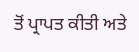ਤੋਂ ਪ੍ਰਾਪਤ ਕੀਤੀ ਅਤੇ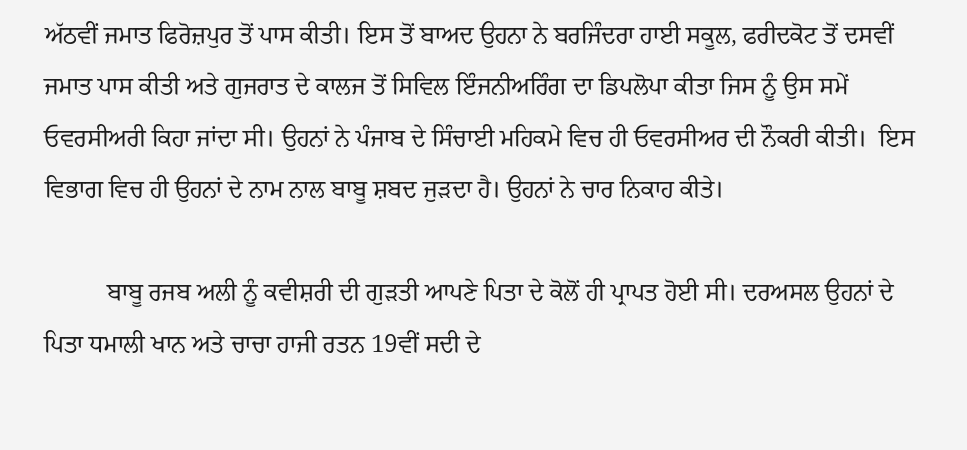ਅੱਠਵੀਂ ਜਮਾਤ ਫਿਰੋਜ਼ਪੁਰ ਤੋਂ ਪਾਸ ਕੀਤੀ। ਇਸ ਤੋਂ ਬਾਅਦ ਉਹਨਾ ਨੇ ਬਰਜਿੰਦਰਾ ਹਾਈ ਸਕੂਲ, ਫਰੀਦਕੋਟ ਤੋਂ ਦਸਵੀਂ ਜਮਾਤ ਪਾਸ ਕੀਤੀ ਅਤੇ ਗੁਜਰਾਤ ਦੇ ਕਾਲਜ ਤੋਂ ਸਿਵਿਲ ਇੰਜਨੀਅਰਿੰਗ ਦਾ ਡਿਪਲੋਪਾ ਕੀਤਾ ਜਿਸ ਨੂੰ ਉਸ ਸਮੇਂ ਓਵਰਸੀਅਰੀ ਕਿਹਾ ਜਾਂਦਾ ਸੀ। ਉਹਨਾਂ ਨੇ ਪੰਜਾਬ ਦੇ ਸਿੰਚਾਈ ਮਹਿਕਮੇ ਵਿਚ ਹੀ ਓਵਰਸੀਅਰ ਦੀ ਨੌਕਰੀ ਕੀਤੀ।  ਇਸ ਵਿਭਾਗ ਵਿਚ ਹੀ ਉਹਨਾਂ ਦੇ ਨਾਮ ਨਾਲ ਬਾਬੂ ਸ਼ਬਦ ਜੁੜਦਾ ਹੈ। ਉਹਨਾਂ ਨੇ ਚਾਰ ਨਿਕਾਹ ਕੀਤੇ।

          ਬਾਬੂ ਰਜਬ ਅਲੀ ਨੂੰ ਕਵੀਸ਼ਰੀ ਦੀ ਗੁੜਤੀ ਆਪਣੇ ਪਿਤਾ ਦੇ ਕੋਲੋਂ ਹੀ ਪ੍ਰਾਪਤ ਹੋਈ ਸੀ। ਦਰਅਸਲ ਉਹਨਾਂ ਦੇ ਪਿਤਾ ਧਮਾਲੀ ਖਾਨ ਅਤੇ ਚਾਚਾ ਹਾਜੀ ਰਤਨ 19ਵੀਂ ਸਦੀ ਦੇ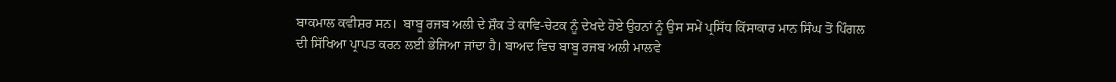ਬਾਕਮਾਲ ਕਵੀਸ਼ਰ ਸਨ।  ਬਾਬੂ ਰਜਬ ਅਲੀ ਦੇ ਸ਼ੌਕ ਤੇ ਕਾਵਿ-ਚੇਟਕ ਨੂੰ ਦੇਖਦੇ ਹੋਏ ਉਹਨਾਂ ਨੂੰ ਉਸ ਸਮੇਂ ਪ੍ਰਸਿੱਧ ਕਿੱਸਾਕਾਰ ਮਾਨ ਸਿੰਘ ਤੋਂ ਪਿੰਗਲ ਦੀ ਸਿੱਖਿਆ ਪ੍ਰਾਪਤ ਕਰਨ ਲਈ ਭੇਜਿਆ ਜਾਂਦਾ ਹੈ। ਬਾਅਦ ਵਿਚ ਬਾਬੂ ਰਜਬ ਅਲੀ ਮਾਲਵੇ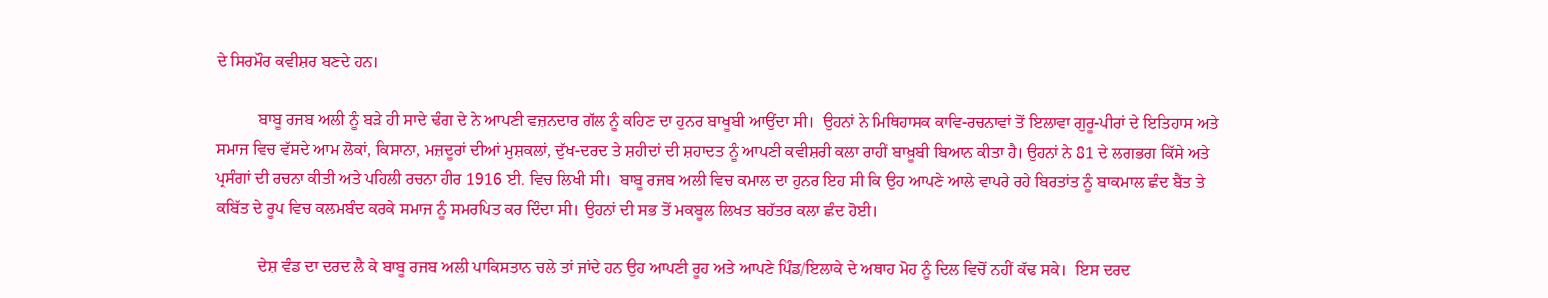ਦੇ ਸਿਰਮੌਰ ਕਵੀਸ਼ਰ ਬਣਦੇ ਹਨ।

          ਬਾਬੂ ਰਜਬ ਅਲੀ ਨੂੰ ਬੜੇ ਹੀ ਸਾਦੇ ਢੰਗ ਦੇ ਨੇ ਆਪਣੀ ਵਜ਼ਨਦਾਰ ਗੱਲ ਨੂੰ ਕਹਿਣ ਦਾ ਹੁਨਰ ਬਾਖੂਬੀ ਆਉਂਦਾ ਸੀ।  ਉਹਨਾਂ ਨੇ ਮਿਥਿਹਾਸਕ ਕਾਵਿ-ਰਚਨਾਵਾਂ ਤੋਂ ਇਲਾਵਾ ਗੁਰੂ-ਪੀਰਾਂ ਦੇ ਇਤਿਹਾਸ ਅਤੇ ਸਮਾਜ ਵਿਚ ਵੱਸਦੇ ਆਮ ਲੋਕਾਂ, ਕਿਸਾਨਾ, ਮਜ਼ਦੂਰਾਂ ਦੀਆਂ ਮੁਸ਼ਕਲਾਂ, ਦੁੱਖ-ਦਰਦ ਤੇ ਸ਼ਹੀਦਾਂ ਦੀ ਸ਼ਹਾਦਤ ਨੂੰ ਆਪਣੀ ਕਵੀਸ਼ਰੀ ਕਲਾ ਰਾਹੀਂ ਬਾਖ਼ੂਬੀ ਬਿਆਨ ਕੀਤਾ ਹੈ। ਉਹਨਾਂ ਨੇ 81 ਦੇ ਲਗਭਗ ਕਿੱਸੇ ਅਤੇ ਪ੍ਰਸੰਗਾਂ ਦੀ ਰਚਨਾ ਕੀਤੀ ਅਤੇ ਪਹਿਲੀ ਰਚਨਾ ਹੀਰ 1916 ਈ. ਵਿਚ ਲਿਖੀ ਸੀ।  ਬਾਬੂ ਰਜਬ ਅਲੀ ਵਿਚ ਕਮਾਲ ਦਾ ਹੁਨਰ ਇਹ ਸੀ ਕਿ ਉਹ ਆਪਣੇ ਆਲੇ ਵਾਪਰੇ ਰਹੇ ਬਿਰਤਾਂਤ ਨੂੰ ਬਾਕਮਾਲ ਛੰਦ ਬੈਂਤ ਤੇ ਕਬਿੱਤ ਦੇ ਰੂਪ ਵਿਚ ਕਲਮਬੰਦ ਕਰਕੇ ਸਮਾਜ ਨੂੰ ਸਮਰਪਿਤ ਕਰ ਦਿੰਦਾ ਸੀ। ਉਹਨਾਂ ਦੀ ਸਭ ਤੋਂ ਮਕਬੂਲ ਲਿਖਤ ਬਹੱਤਰ ਕਲਾ ਛੰਦ ਹੋਈ।

          ਦੇਸ਼ ਵੰਡ ਦਾ ਦਰਦ ਲੈ ਕੇ ਬਾਬੂ ਰਜਬ ਅਲੀ ਪਾਕਿਸਤਾਨ ਚਲੇ ਤਾਂ ਜਾਂਦੇ ਹਨ ਉਹ ਆਪਣੀ ਰੂਹ ਅਤੇ ਆਪਣੇ ਪਿੰਡ/ਇਲਾਕੇ ਦੇ ਅਥਾਹ ਮੋਹ ਨੂੰ ਦਿਲ ਵਿਚੋਂ ਨਹੀਂ ਕੱਢ ਸਕੇ।  ਇਸ ਦਰਦ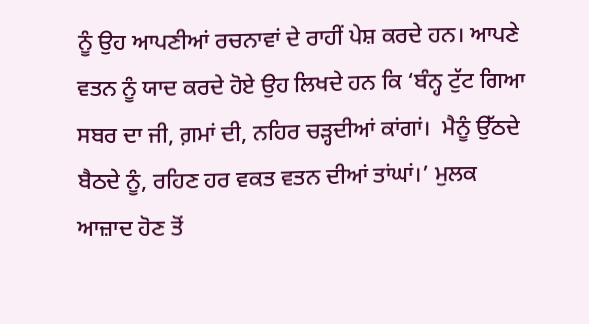ਨੂੰ ਉਹ ਆਪਣੀਆਂ ਰਚਨਾਵਾਂ ਦੇ ਰਾਹੀਂ ਪੇਸ਼ ਕਰਦੇ ਹਨ। ਆਪਣੇ ਵਤਨ ਨੂੰ ਯਾਦ ਕਰਦੇ ਹੋਏ ਉਹ ਲਿਖਦੇ ਹਨ ਕਿ ‘ਬੰਨ੍ਹ ਟੁੱਟ ਗਿਆ ਸਬਰ ਦਾ ਜੀ, ਗ਼ਮਾਂ ਦੀ, ਨਹਿਰ ਚੜ੍ਹਦੀਆਂ ਕਾਂਗਾਂ।  ਮੈਨੂੰ ਉੱਠਦੇ ਬੈਠਦੇ ਨੂੰ, ਰਹਿਣ ਹਰ ਵਕਤ ਵਤਨ ਦੀਆਂ ਤਾਂਘਾਂ।’ ਮੁਲਕ ਆਜ਼ਾਦ ਹੋਣ ਤੋਂ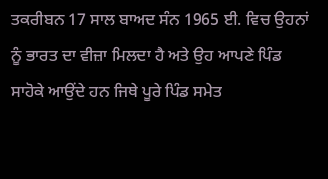ਤਕਰੀਬਨ 17 ਸਾਲ ਬਾਅਦ ਸੰਨ 1965 ਈ. ਵਿਚ ਉਹਨਾਂ ਨੂੰ ਭਾਰਤ ਦਾ ਵੀਜ਼ਾ ਮਿਲਦਾ ਹੈ ਅਤੇ ਉਹ ਆਪਣੇ ਪਿੰਡ ਸਾਹੋਕੇ ਆਉਂਦੇ ਹਨ ਜਿਥੇ ਪੂਰੇ ਪਿੰਡ ਸਮੇਤ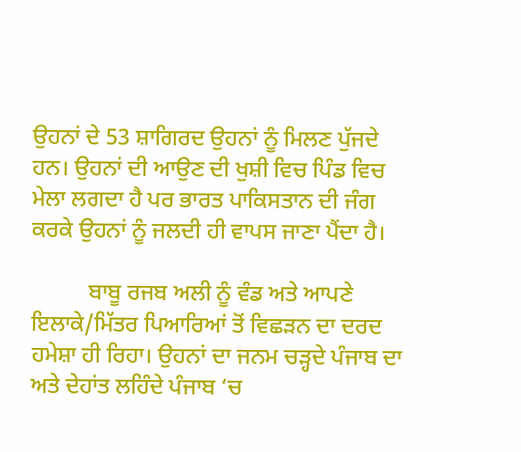ਉਹਨਾਂ ਦੇ 53 ਸ਼ਾਗਿਰਦ ਉਹਨਾਂ ਨੂੰ ਮਿਲਣ ਪੁੱਜਦੇ ਹਨ। ਉਹਨਾਂ ਦੀ ਆਉਣ ਦੀ ਖੁਸ਼ੀ ਵਿਚ ਪਿੰਡ ਵਿਚ ਮੇਲਾ ਲਗਦਾ ਹੈ ਪਰ ਭਾਰਤ ਪਾਕਿਸਤਾਨ ਦੀ ਜੰਗ ਕਰਕੇ ਉਹਨਾਂ ਨੂੰ ਜਲਦੀ ਹੀ ਵਾਪਸ ਜਾਣਾ ਪੈਂਦਾ ਹੈ।

          ਬਾਬੂ ਰਜਬ ਅਲੀ ਨੂੰ ਵੰਡ ਅਤੇ ਆਪਣੇ ਇਲਾਕੇ/ਮਿੱਤਰ ਪਿਆਰਿਆਂ ਤੋਂ ਵਿਛੜਨ ਦਾ ਦਰਦ ਹਮੇਸ਼ਾ ਹੀ ਰਿਹਾ। ਉਹਨਾਂ ਦਾ ਜਨਮ ਚੜ੍ਹਦੇ ਪੰਜਾਬ ਦਾ ਅਤੇ ਦੇਹਾਂਤ ਲਹਿੰਦੇ ਪੰਜਾਬ ‘ਚ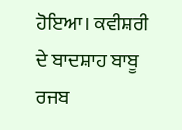ਹੋਇਆ। ਕਵੀਸ਼ਰੀ ਦੇ ਬਾਦਸ਼ਾਹ ਬਾਬੂ ਰਜਬ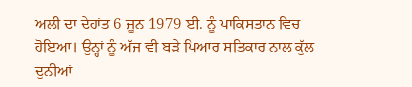ਅਲੀ ਦਾ ਦੇਹਾਂਤ 6 ਜੂਨ 1979 ਈ. ਨੂੰ ਪਾਕਿਸਤਾਨ ਵਿਚ ਹੋਇਆ। ਉਨ੍ਹਾਂ ਨੂੰ ਅੱਜ ਵੀ ਬੜੇ ਪਿਆਰ ਸਤਿਕਾਰ ਨਾਲ ਕੁੱਲ ਦੁਨੀਆਂ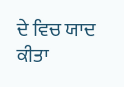ਦੇ ਵਿਚ ਯਾਦ ਕੀਤਾ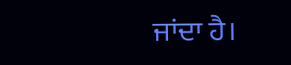ਜਾਂਦਾ ਹੈ।